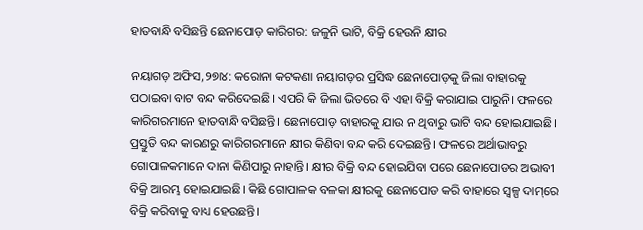ହାତବାନ୍ଧି ବସିଛନ୍ତି ଛେନାପୋଡ଼ କାରିଗର: ଜଳୁନି ଭାଟି, ବିକ୍ରି ହେଉନି କ୍ଷୀର

ନୟାଗଡ଼ ଅଫିସ,୨୭ା୪: କରୋନା କଟକଣା ନୟାଗଡ଼ର ପ୍ରସିଦ୍ଧ ଛେନାପୋଡ଼କୁ ଜିଲା ବାହାରକୁ ପଠାଇବା ବାଟ ବନ୍ଦ କରିଦେଇଛି। ଏପରି କି ଜିଲା ଭିତରେ ବି ଏହା ବିକ୍ରି କରାଯାଇ ପାରୁନି। ଫଳରେ କାରିଗରମାନେ ହାତବାନ୍ଧି ବସିଛନ୍ତି। ଛେନାପୋଡ଼ ବାହାରକୁ ଯାଉ ନ ଥିବାରୁ ଭାଟି ବନ୍ଦ ହୋଇଯାଇଛି। ପ୍ରସ୍ତୁତି ବନ୍ଦ କାରଣରୁ କାରିଗରମାନେ କ୍ଷୀର କିଣିବା ବନ୍ଦ କରି ଦେଇଛନ୍ତି। ଫଳରେ ଅର୍ଥାଭାବରୁ ଗୋପାଳକମାନେ ଦାନା କିଣିପାରୁ ନାହାନ୍ତି। କ୍ଷୀର ବିକ୍ରି ବନ୍ଦ ହୋଇଯିବା ପରେ ଛେନାପୋଡର ଅଭାବୀ ବିକ୍ରି ଆରମ୍ଭ ହୋଇଯାଇଛି। କିଛି ଗୋପାଳକ ବଳକା କ୍ଷୀରକୁ ଛେନାପୋଡ କରି ବାହାରେ ସ୍ବଳ୍ପ ଦାମ୍‌ରେ ବିକ୍ରି କରିବାକୁ ବାଧ୍ୟ ହେଉଛନ୍ତି।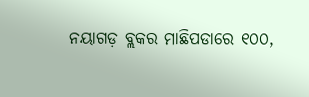ନୟାଗଡ଼ ବ୍ଲକର ମାଛିପଡାରେ ୧୦୦,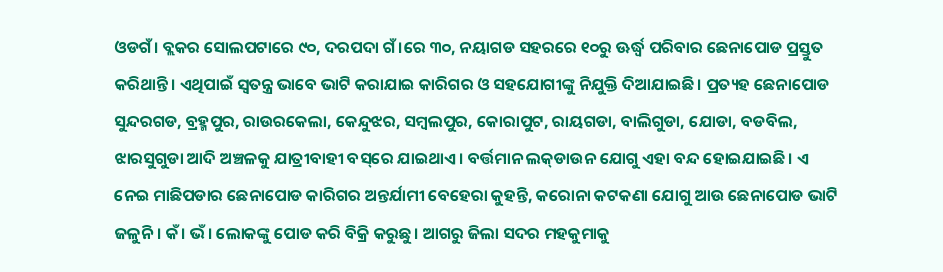ଓଡଗଁ। ବ୍ଲକର ସୋଲପଟାରେ ୯୦, ଦରପଦା ଗଁ।ରେ ୩୦, ନୟାଗଡ ସହରରେ ୧୦ରୁ ଊର୍ଦ୍ଧ୍ୱ ପରିବାର ଛେନାପୋଡ ପ୍ରସ୍ତୁତ କରିଥାନ୍ତି। ଏଥିପାଇଁ ସ୍ବତନ୍ତ୍ର ଭାବେ ଭାଟି କରାଯାଇ କାରିଗର ଓ ସହଯୋଗୀଙ୍କୁ ନିଯୁକ୍ତି ଦିଆଯାଇଛି। ପ୍ରତ୍ୟହ ଛେନାପୋଡ ସୁନ୍ଦରଗଡ, ବ୍ରହ୍ମପୁର, ରାଉରକେଲା, କେନ୍ଦୁଝର, ସମ୍ବଲପୁର, କୋରାପୁଟ, ରାୟଗଡା, ବାଲିଗୁଡା, ଯୋଡା, ବଡବିଲ, ଝାରସୁଗୁଡା ଆଦି ଅଞ୍ଚଳକୁ ଯାତ୍ରୀବାହୀ ବସ୍‌ରେ ଯାଇଥାଏ। ବର୍ତ୍ତମାନ ଲକ୍‌ଡାଉନ ଯୋଗୁ ଏହା ବନ୍ଦ ହୋଇଯାଇଛି। ଏ ନେଇ ମାଛିପଡାର ଛେନାପୋଡ କାରିଗର ଅନ୍ତର୍ଯାମୀ ବେହେରା କୁହନ୍ତି, କରୋନା କଟକଣା ଯୋଗୁ ଆଉ ଛେନାପୋଡ ଭାଟି ଜଳୁନି। କଁ। ଭଁ। ଲୋକଙ୍କୁ ପୋଡ କରି ବିକ୍ରି କରୁଛୁ। ଆଗରୁ ଜିଲା ସଦର ମହକୁମାକୁ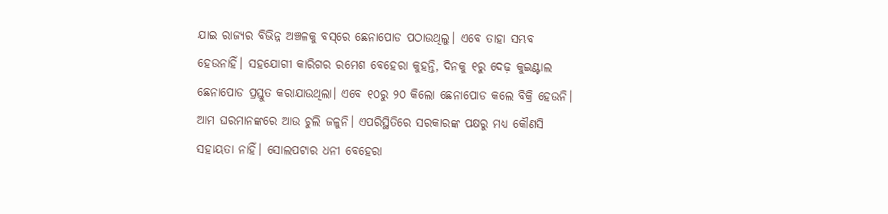ଯାଇ ରାଜ୍ୟର ବିଭିନ୍ନ ଅଞ୍ଚଳକୁ ବସ୍‌ରେ ଛେନାପୋଡ ପଠାଉଥିଲୁ। ଏବେ ତାହା ସମ୍ଭବ ହେଉନାହିଁ। ସହଯୋଗୀ କାରିଗର ରମେଶ ବେହେରା କୁହନ୍ତି, ଦିନକୁ ୧ରୁ ଦେଢ଼ କୁଇଣ୍ଟାଲ ଛେନାପୋଡ ପ୍ରସ୍ତୁତ କରାଯାଉଥିଲା। ଏବେ ୧୦ରୁ ୨୦ କିଲୋ ଛେନାପୋଡ କଲେ ବିକ୍ରି ହେଉନି। ଆମ ଘରମାନଙ୍କରେ ଆଉ ଚୁଲି ଜଳୁନି। ଏପରିସ୍ଥିତିରେ ସରକାରଙ୍କ ପକ୍ଷରୁ ମଧ୍ୟ କୌଣସି ସହାୟତା ନାହିଁ। ସୋଲପଟାର ଧନୀ ବେହେରା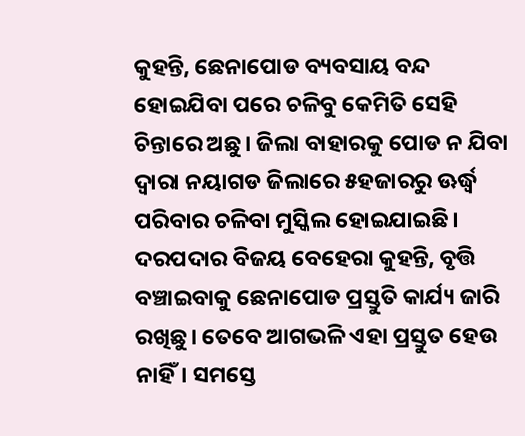କୁହନ୍ତି, ଛେନାପୋଡ ବ୍ୟବସାୟ ବନ୍ଦ ହୋଇଯିବା ପରେ ଚଳିବୁ କେମିତି ସେହି ଚିନ୍ତାରେ ଅଛୁ। ଜିଲା ବାହାରକୁ ପୋଡ ନ ଯିବା ଦ୍ୱାରା ନୟାଗଡ ଜିଲାରେ ୫ହଜାରରୁ ଊର୍ଦ୍ଧ୍ୱ ପରିବାର ଚଳିବା ମୁସ୍କିଲ ହୋଇଯାଇଛି। ଦରପଦାର ବିଜୟ ବେହେରା କୁହନ୍ତି, ବୃତ୍ତି ବଞ୍ଚାଇବାକୁ ଛେନାପୋଡ ପ୍ରସ୍ତୁତି କାର୍ଯ୍ୟ ଜାରି ରଖିଛୁ। ତେବେ ଆଗଭଳି ଏହା ପ୍ରସ୍ତୁତ ହେଉ ନାହିଁ। ସମସ୍ତେ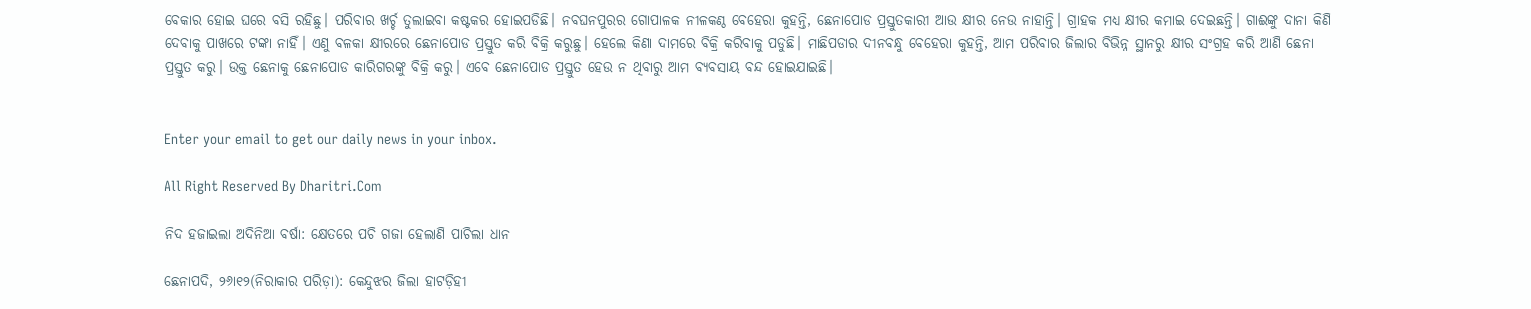ବେକାର ହୋଇ ଘରେ ବସି ରହିଛୁ। ପରିବାର ଖର୍ଚ୍ଚ ତୁଲାଇବା କଷ୍ଟକର ହୋଇପଡିଛି। ନବଘନପୁରର ଗୋପାଳକ ନୀଳକଣ୍ଠ ବେହେରା କୁହନ୍ତି, ଛେନାପୋଡ ପ୍ରସ୍ତୁତକାରୀ ଆଉ କ୍ଷୀର ନେଉ ନାହାନ୍ତି। ଗ୍ରାହକ ମଧ୍ୟ କ୍ଷୀର କମାଇ ଦେଇଛନ୍ତି। ଗାଈଙ୍କୁ ଦାନା କିଣି ଦେବାକୁ ପାଖରେ ଟଙ୍କା ନାହିଁ। ଏଣୁ ବଳକା କ୍ଷୀରରେ ଛେନାପୋଡ ପ୍ରସ୍ତୁତ କରି ବିକ୍ରି କରୁଛୁ। ହେଲେ କିଣା ଦାମରେ ବିକ୍ରି କରିବାକୁ ପଡୁଛି। ମାଛିପଡାର ଦୀନବନ୍ଧୁ ବେହେରା କୁହନ୍ତି, ଆମ ପରିବାର ଜିଲାର ବିଭିନ୍ନ ସ୍ଥାନରୁ କ୍ଷୀର ସଂଗ୍ରହ କରି ଆଣି ଛେନା ପ୍ରସ୍ତୁତ କରୁ। ଉକ୍ତ ଛେନାକୁ ଛେନାପୋଡ କାରିଗରଙ୍କୁ ବିକ୍ରି କରୁ। ଏବେ ଛେନାପୋଡ ପ୍ରସ୍ତୁତ ହେଉ ନ ଥିବାରୁ ଆମ ବ୍ୟବସାୟ ବନ୍ଦ ହୋଇଯାଇଛି।


Enter your email to get our daily news in your inbox.

All Right Reserved By Dharitri.Com

ନିଦ ହଜାଇଲା ଅଦିନିଆ ବର୍ଷା: କ୍ଷେତରେ ପଚି ଗଜା ହେଲାଣି ପାଚିଲା ଧାନ

ଛେନାପଦି, ୨୬ା୧୨(ନିରାକାର ପରିଡ଼ା): କେନ୍ଦୁଝର ଜିଲା ହାଟଡ଼ିହୀ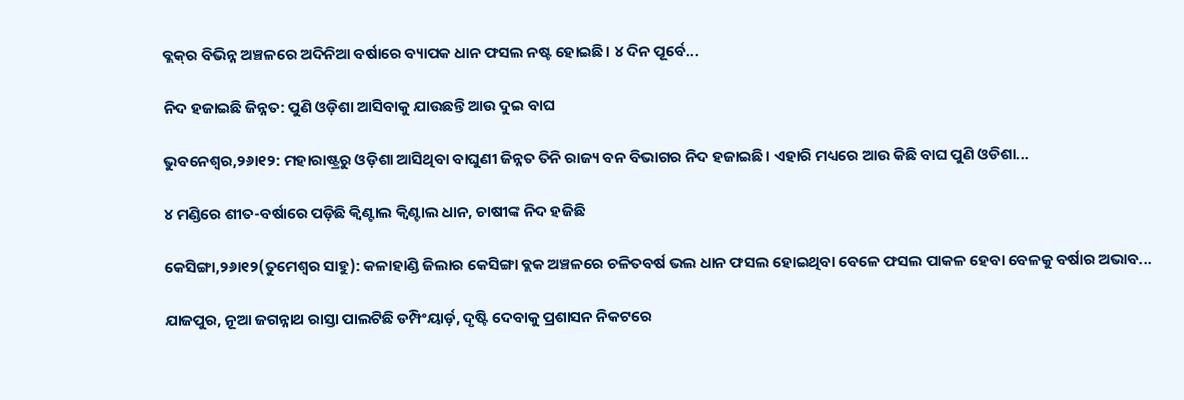ବ୍ଲକ୍‌ର ବିଭିନ୍ନ ଅଞ୍ଚଳରେ ଅଦିନିଆ ବର୍ଷାରେ ବ୍ୟାପକ ଧାନ ଫସଲ ନଷ୍ଟ ହୋଇଛି। ୪ ଦିନ ପୂର୍ବେ...

ନିଦ ହଜାଇଛି ଜିନ୍ନତ: ପୁଣି ଓଡ଼ିଶା ଆସିବାକୁ ଯାଉଛନ୍ତି ଆଉ ଦୁଇ ବାଘ

ଭୁବନେଶ୍ୱର,୨୬ା୧୨: ମହାରାଷ୍ଟ୍ରରୁ ଓଡ଼ିଶା ଆସିଥିବା ବାଘୁଣୀ ଜିନ୍ନତ ତିନି ରାଜ୍ୟ ବନ ବିଭାଗର ନିଦ ହଜାଇଛି। ଏହାରି ମଧ୍ୟରେ ଆଉ କିଛି ବାଘ ପୁଣି ଓଡିଶା...

୪ ମଣ୍ଡିରେ ଶୀତ-ବର୍ଷାରେ ପଡ଼ିଛି କ୍ୱିଣ୍ଟାଲ କ୍ୱିଣ୍ଟାଲ ଧାନ, ଚାଷୀଙ୍କ ନିଦ ହଜିଛି

କେସିଙ୍ଗା,୨୬ା୧୨(ତୁମେଶ୍ୱର ସାହୁ): କଳାହାଣ୍ଡି ଜିଲାର କେସିଙ୍ଗା ବ୍ଲକ ଅଞ୍ଚଳରେ ଚଳିତବର୍ଷ ଭଲ ଧାନ ଫସଲ ହୋଇଥିବା ବେଳେ ଫସଲ ପାକଳ ହେବା ବେଳକୁ ବର୍ଷାର ଅଭାବ...

ଯାଜପୁର, ନୂଆ ଜଗନ୍ନାଥ ରାସ୍ତା ପାଲଟିଛି ଡମ୍ପିଂୟାର୍ଡ଼, ଦୃଷ୍ଟି ଦେବାକୁ ପ୍ରଶାସନ ନିକଟରେ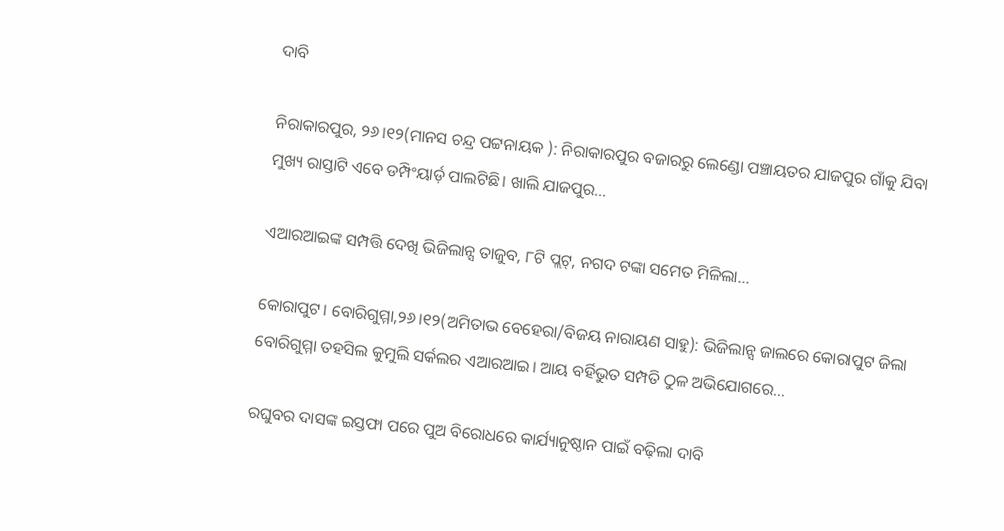ଦାବି

ନିରାକାରପୁର, ୨୬।୧୨(ମାନସ ଚନ୍ଦ୍ର ପଟ୍ଟନାୟକ ): ନିରାକାରପୁର ବଜାରରୁ ଲେଣ୍ଡୋ ପଞ୍ଚାୟତର ଯାଜପୁର ଗାଁକୁ ଯିବା ମୁଖ୍ୟ ରାସ୍ତାଟି ଏବେ ଡମ୍ପିଂୟାର୍ଡ଼ ପାଲଟିଛି। ଖାଲି ଯାଜପୁର...

ଏଆରଆଇଙ୍କ ସମ୍ପତ୍ତି ଦେଖି ଭିଜିଲାନ୍ସ ତାଜୁବ, ୮ଟି ପ୍ଲଟ୍‌, ନଗଦ ଟଙ୍କା ସମେତ ମିଳିଲା…

କୋରାପୁଟ। ବୋରିଗୁମ୍ମା,୨୬।୧୨(ଅମିତାଭ ବେହେରା/ବିଜୟ ନାରାୟଣ ସାହୁ): ଭିଜିଲାନ୍ସ ଜାଲରେ କୋରାପୁଟ ଜିଲା ବୋରିଗୁମ୍ମା ତହସିଲ କୁମୁଲି ସର୍କଲର ଏଆରଆଇ। ଆୟ ବର୍ହିଭୁତ ସମ୍ପତି ଠୁଳ ଅଭିଯୋଗରେ...

ରଘୁବର ଦାସଙ୍କ ଇସ୍ତଫା ପରେ ପୁଅ ବିରୋଧରେ କାର୍ଯ୍ୟାନୁଷ୍ଠାନ ପାଇଁ ବଢ଼ିଲା ଦାବି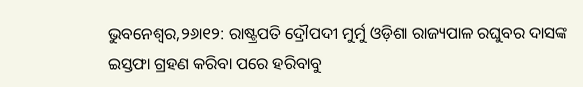ଭୁବନେଶ୍ୱର,୨୬ା୧୨: ରାଷ୍ଟ୍ରପତି ଦ୍ରୌପଦୀ ମୁର୍ମୁ ଓଡ଼ିଶା ରାଜ୍ୟପାଳ ରଘୁବର ଦାସଙ୍କ ଇସ୍ତଫା ଗ୍ରହଣ କରିବା ପରେ ହରିବାବୁ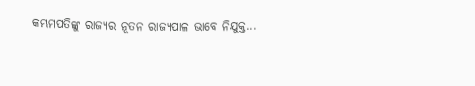କମ୍ଭମପତିଙ୍କୁ ରାଜ୍ୟର ନୂତନ ରାଜ୍ୟପାଳ ଭାବେ ନିଯୁକ୍ତ...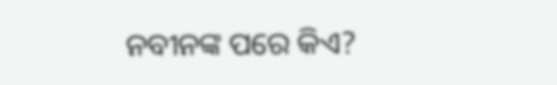ନବୀନଙ୍କ ପରେ କିଏ?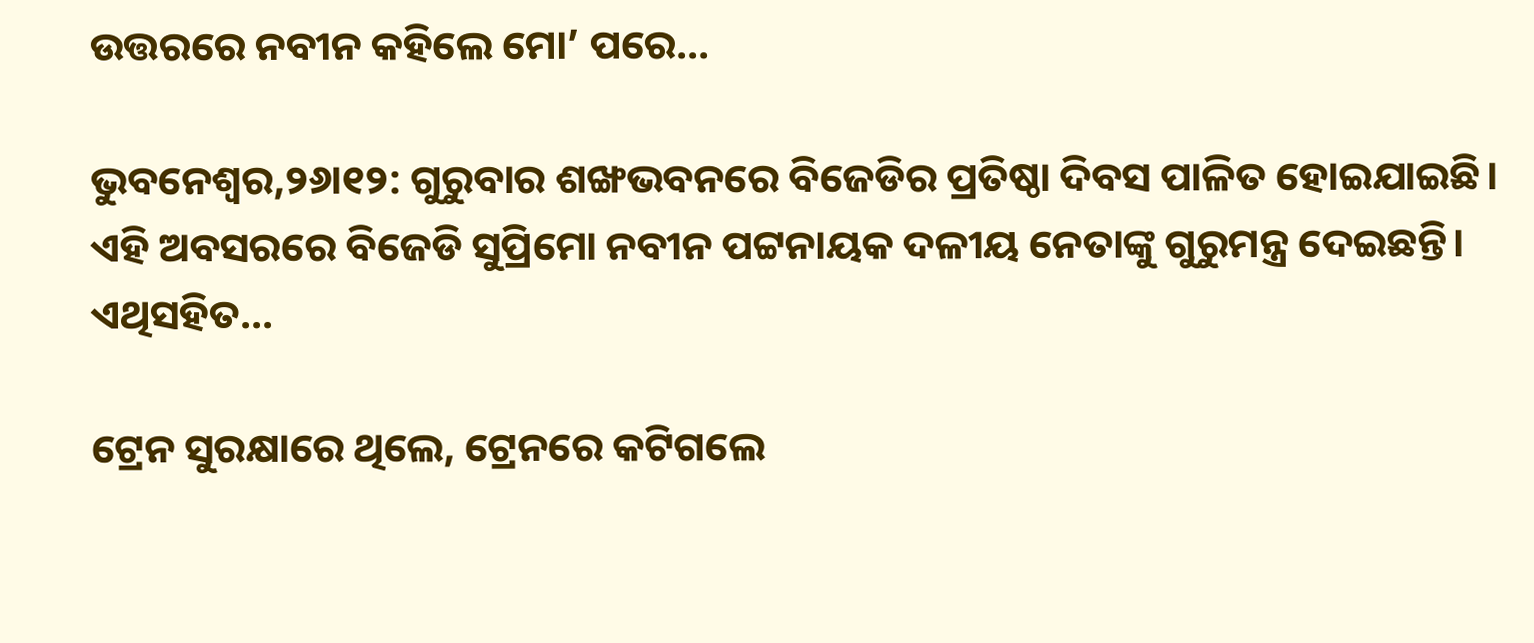ଉତ୍ତରରେ ନବୀନ କହିଲେ ମୋ’ ପରେ…

ଭୁବନେଶ୍ୱର,୨୬ା୧୨: ଗୁରୁବାର ଶଙ୍ଖଭବନରେ ବିଜେଡିର ପ୍ରତିଷ୍ଠା ଦିବସ ପାଳିତ ହୋଇଯାଇଛି। ଏହି ଅବସରରେ ବିଜେଡି ସୁପ୍ରିମୋ ନବୀନ ପଟ୍ଟନାୟକ ଦଳୀୟ ନେତାଙ୍କୁ ଗୁରୁମନ୍ତ୍ର ଦେଇଛନ୍ତି। ଏଥିସହିତ...

ଟ୍ରେନ ସୁରକ୍ଷାରେ ଥିଲେ, ଟ୍ରେନରେ କଟିଗଲେ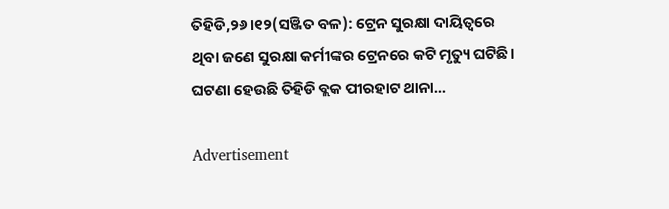ତିହିଡି,୨୬।୧୨(ସଞ୍ଜିତ ବଳ): ଟ୍ରେନ ସୁରକ୍ଷା ଦାୟିତ୍ୱରେ ଥିବା ଜଣେ ସୁରକ୍ଷା କର୍ମୀଙ୍କର ଟ୍ରେନରେ କଟି ମୃତ୍ୟୁ ଘଟିଛି। ଘଟଣା ହେଉଛି ତିହିଡି ବ୍ଲକ ପୀରହାଟ ଥାନା...

Advertisement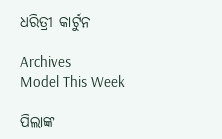ଧରିତ୍ରୀ କାର୍ଟୁନ

Archives
Model This Week

ପିଲାଙ୍କ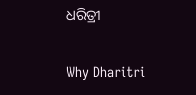ଧରିତ୍ରୀ

Why Dharitri